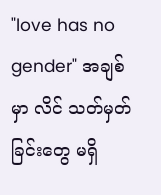"love has no gender" အချစ် မှာ လိင် သတ်မှတ်ခြင်းတွေ မရှိ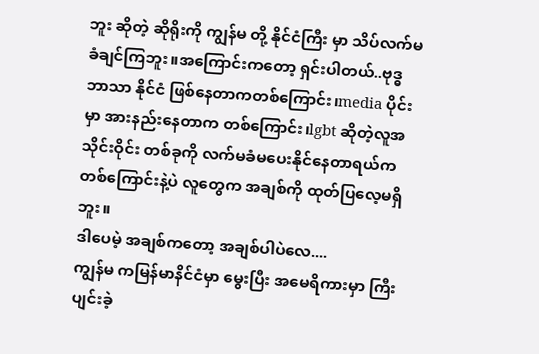ဘူး ဆိုတဲ့ ဆိုရိုးကို ကျွန်မ တို့ နိုင်ငံကြီး မှာ သိပ်လက်မခံချင်ကြဘူး။အကြောင်းကတော့ ရှင်းပါတယ်..ဗုဒ္ဓဘာသာ နိုင်ငံ ဖြစ်နေတာကတစ်ကြောင်း၊media ပိုင်းမှာ အားနည်းနေတာက တစ်ကြောင်း၊lgbt ဆိုတဲ့လူအသိုင်းဝိုင်း တစ်ခုကို လက်မခံမပေးနိုင်နေတာရယ်က တစ်ကြောင်းနဲ့ပဲ လူတွေက အချစ်ကို ထုတ်ပြလေ့မရှိဘူး။
ဒါပေမဲ့ အချစ်ကတော့ အချစ်ပါပဲလေ....
ကျွန်မ ကမြန်မာနိင်ငံမှာ မွေးပြီး အမေရိကားမှာ ကြီးပျင်းခဲ့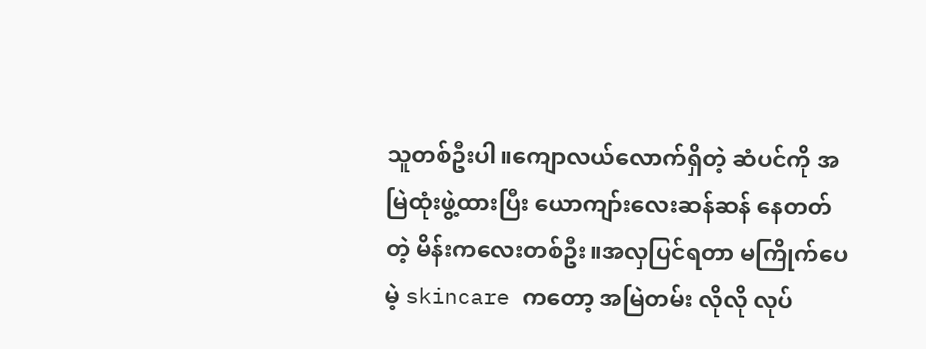သူတစ်ဦးပါ။ကျောလယ်လောက်ရှိတဲ့ ဆံပင်ကို အမြဲထုံးဖွဲ့ထားပြီး ယောကျာ်းလေးဆန်ဆန် နေတတ်တဲ့ မိန်းကလေးတစ်ဦး။အလှပြင်ရတာ မကြိုက်ပေမဲ့ skincare ကတော့ အမြဲတမ်း လိုလို လုပ်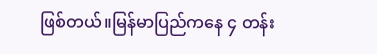ဖြစ်တယ်။မြန်မာပြည်ကနေ ၄ တန်း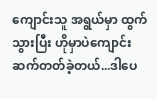ကျောင်းသူ အရွယ်မှာ ထွက်သွားပြီး ဟိုမှာပဲကျောင်းဆက်တတ်ခဲ့တယ်...ဒါပေ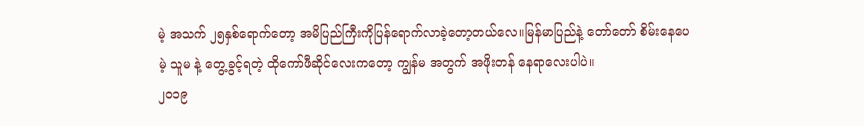မဲ့ အသက် ၂၅နှစ်ရောက်တော့ အမိပြည်ကြီးကိုပြန်ရောက်လာခဲ့တော့တယ်လေ။မြန်မာပြည်နဲ့ တော်တော် စိမ်းနေပေမဲ့ သူမ နဲ့ တွေ့ခွင့်ရတဲ့ ထိုကော်ဖီဆိုင်လေးကတော့ ကျွန်မ အတွက် အဖိုးတန် နေရာလေးပါပဲ။
၂၀၁၉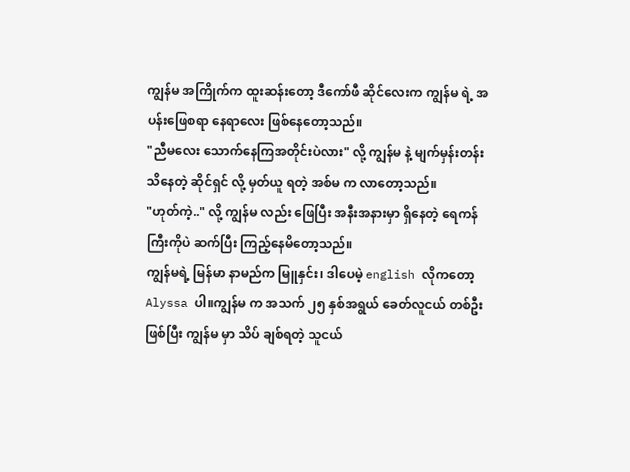ကျွန်မ အကြိုက်က ထူးဆန်းတော့ ဒီကော်ဖီ ဆိုင်လေးက ကျွန်မ ရဲ့ အပန်းဖြေစရာ နေရာလေး ဖြစ်နေတော့သည်။
"ညီမလေး သောက်နေကြအတိုင်းပဲလား" လို့ ကျွန်မ နဲ့ မျက်မှန်းတန်းသိနေတဲ့ ဆိုင်ရှင် လို့ မှတ်ယူ ရတဲ့ အစ်မ က လာတော့သည်။
"ဟုတ်ကဲ့.." လို့ ကျွန်မ လည်း ဖြေပြီး အနီးအနားမှာ ရှိနေတဲ့ ရေကန်ကြီးကိုပဲ ဆက်ပြီး ကြည့်နေမိတော့သည်။
ကျွန်မရဲ့ မြန်မာ နာမည်က မြူနှင်း၊ ဒါပေမဲ့ english လိုကတော့ Alyssa ပါ။ကျွန်မ က အသက် ၂၅ နှစ်အရွယ် ခေတ်လူငယ် တစ်ဦး ဖြစ်ပြီး ကျွန်မ မှာ သိပ် ချစ်ရတဲ့ သူငယ်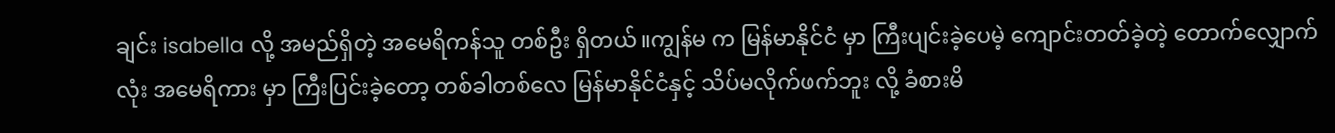ချင်း isabella လို့ အမည်ရှိတဲ့ အမေရိကန်သူ တစ်ဦး ရှိတယ်။ကျွန်မ က မြန်မာနိုင်ငံ မှာ ကြီးပျင်းခဲ့ပေမဲ့ ကျောင်းတတ်ခဲ့တဲ့ တောက်လျှောက်လုံး အမေရိကား မှာ ကြီးပြင်းခဲ့တော့ တစ်ခါတစ်လေ မြန်မာနိုင်ငံနှင့် သိပ်မလိုက်ဖက်ဘူး လို့ ခံစားမိ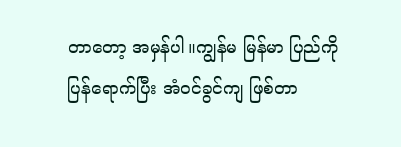တာတော့ အမှန်ပါ။ကျွန်မ မြန်မာ ပြည်ကို ပြန်ရောက်ပြီး အံဝင်ခွင်ကျ ဖြစ်တာ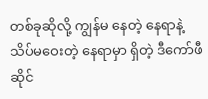တစ်ခုဆိုလို့ ကျွန်မ နေတဲ့ နေရာနဲ့ သိပ်မဝေးတဲ့ နေရာမှာ ရှိတဲ့ ဒီကော်ဖီဆိုင်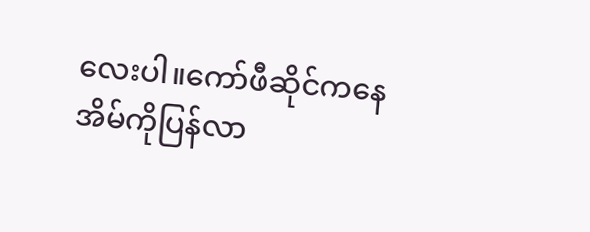လေးပါ။ကော်ဖီဆိုင်ကနေ အိမ်ကိုပြန်လာ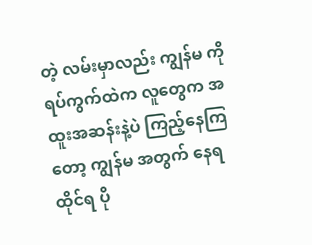တဲ့ လမ်းမှာလည်း ကျွန်မ ကို ရပ်ကွက်ထဲက လူတွေက အထူးအဆန်းနဲ့ပဲ ကြည့်နေကြတော့ ကျွန်မ အတွက် နေရထိုင်ရ ပို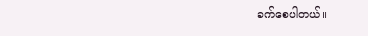ခက်စေပါတယ်။